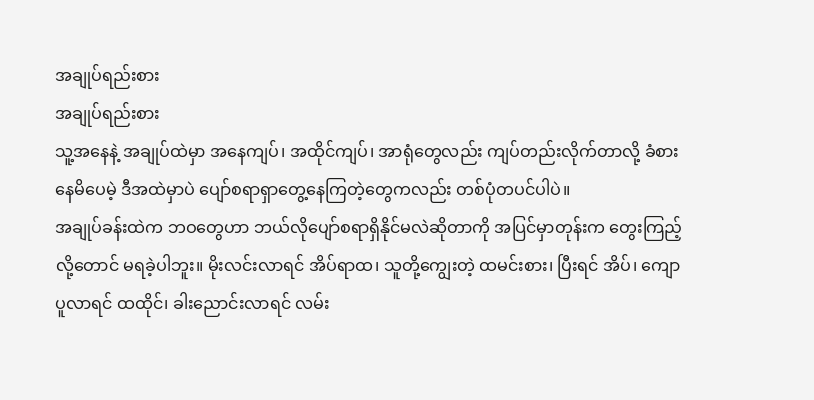အချုပ်ရည်းစား
အချုပ်ရည်းစား
သူ့အနေနဲ့ အချုပ်ထဲမှာ အနေကျပ်၊ အထိုင်ကျပ်၊ အာရုံတွေလည်း ကျပ်တည်းလိုက်တာလို့ ခံစားနေမိပေမဲ့ ဒီအထဲမှာပဲ ပျော်စရာရှာတွေ့နေကြတဲ့တွေကလည်း တစ်ပုံတပင်ပါပဲ။
အချုပ်ခန်းထဲက ဘဝတွေဟာ ဘယ်လိုပျော်စရာရှိနိုင်မလဲဆိုတာကို အပြင်မှာတုန်းက တွေးကြည့်လို့တောင် မရခဲ့ပါဘူး။ မိုးလင်းလာရင် အိပ်ရာထ၊ သူတို့ကျွေးတဲ့ ထမင်းစား၊ ပြီးရင် အိပ်၊ ကျောပူလာရင် ထထိုင်၊ ခါးညောင်းလာရင် လမ်း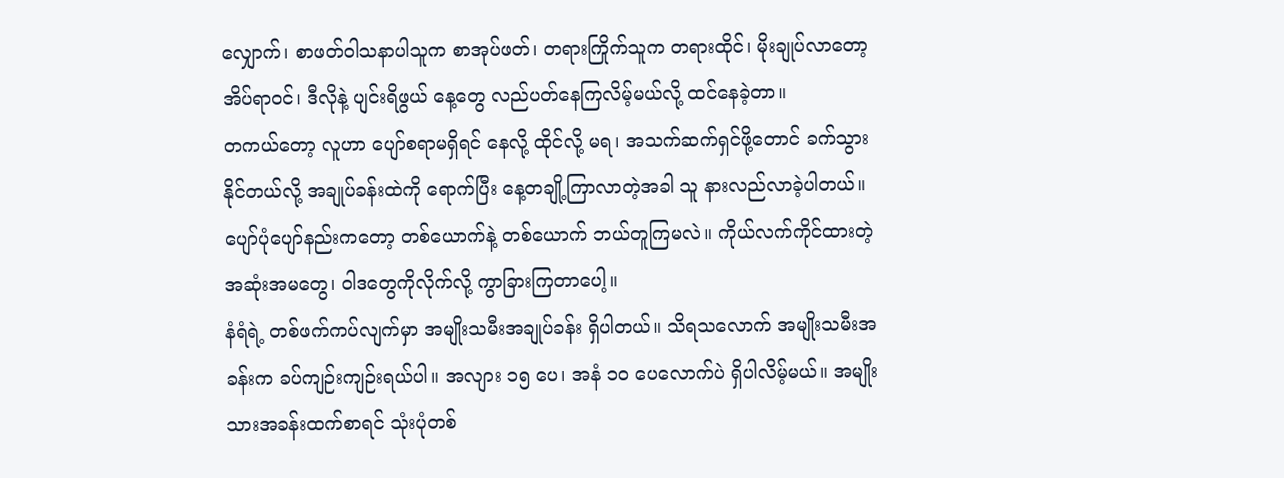လျှောက်၊ စာဖတ်ဝါသနာပါသူက စာအုပ်ဖတ်၊ တရားကြိုက်သူက တရားထိုင်၊ မိုးချုပ်လာတော့ အိပ်ရာဝင်၊ ဒီလိုနဲ့ ပျင်းရိဖွယ် နေ့တွေ လည်ပတ်နေကြလိမ့်မယ်လို့ ထင်နေခဲ့တာ။
တကယ်တော့ လူဟာ ပျော်စရာမရှိရင် နေလို့ ထိုင်လို့ မရ၊ အသက်ဆက်ရှင်ဖို့တောင် ခက်သွားနိုင်တယ်လို့ အချုပ်ခန်းထဲကို ရောက်ပြီး နေ့တချို့ကြာလာတဲ့အခါ သူ နားလည်လာခဲ့ပါတယ်။ ပျော်ပုံပျော်နည်းကတော့ တစ်ယောက်နဲ့ တစ်ယောက် ဘယ်တူကြမလဲ။ ကိုယ်လက်ကိုင်ထားတဲ့ အဆုံးအမတွေ၊ ဝါဒတွေကိုလိုက်လို့ ကွာခြားကြတာပေါ့။
နံရံရဲ့ တစ်ဖက်ကပ်လျက်မှာ အမျိုးသမီးအချုပ်ခန်း ရှိပါတယ်။ သိရသလောက် အမျိုးသမီးအခန်းက ခပ်ကျဉ်းကျဉ်းရယ်ပါ။ အလျား ၁၅ ပေ၊ အနံ ၁၀ ပေလောက်ပဲ ရှိပါလိမ့်မယ်။ အမျိုးသားအခန်းထက်စာရင် သုံးပုံတစ်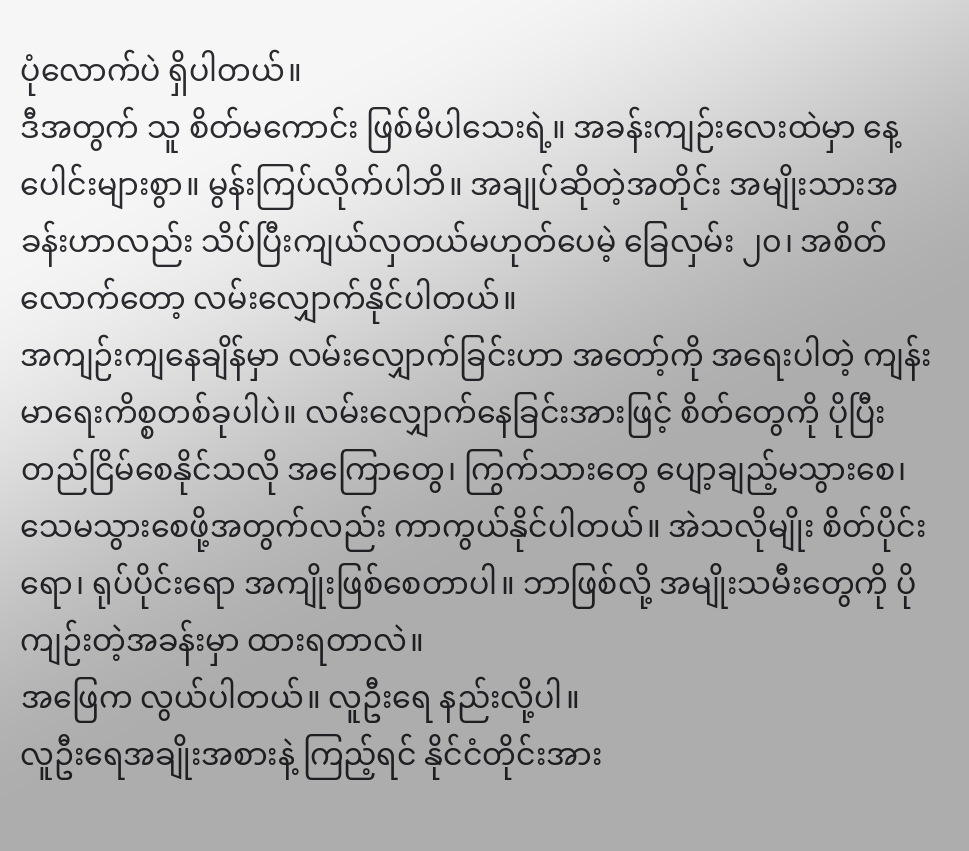ပုံလောက်ပဲ ရှိပါတယ်။
ဒီအတွက် သူ စိတ်မကောင်း ဖြစ်မိပါသေးရဲ့။ အခန်းကျဉ်းလေးထဲမှာ နေ့ပေါင်းများစွာ။ မွန်းကြပ်လိုက်ပါဘိ။ အချုပ်ဆိုတဲ့အတိုင်း အမျိုးသားအခန်းဟာလည်း သိပ်ပြီးကျယ်လှတယ်မဟုတ်ပေမဲ့ ခြေလှမ်း ၂၀၊ အစိတ်လောက်တော့ လမ်းလျှောက်နိုင်ပါတယ်။
အကျဉ်းကျနေချိန်မှာ လမ်းလျှောက်ခြင်းဟာ အတော့်ကို အရေးပါတဲ့ ကျန်းမာရေးကိစ္စတစ်ခုပါပဲ။ လမ်းလျှောက်နေခြင်းအားဖြင့် စိတ်တွေကို ပိုပြီး တည်ငြိမ်စေနိုင်သလို အကြောတွေ၊ ကြွက်သားတွေ ပျော့ချည့်မသွားစေ၊ သေမသွားစေဖို့အတွက်လည်း ကာကွယ်နိုင်ပါတယ်။ အဲသလိုမျိုး စိတ်ပိုင်းရော၊ ရုပ်ပိုင်းရော အကျိုးဖြစ်စေတာပါ။ ဘာဖြစ်လို့ အမျိုးသမီးတွေကို ပိုကျဉ်းတဲ့အခန်းမှာ ထားရတာလဲ။
အဖြေက လွယ်ပါတယ်။ လူဦးရေ နည်းလို့ပါ။
လူဦးရေအချိုးအစားနဲ့ ကြည့်ရင် နိုင်ငံတိုင်းအား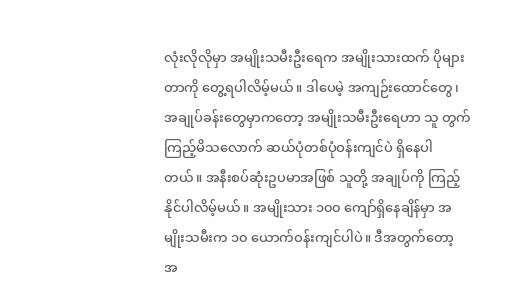လုံးလိုလိုမှာ အမျိုးသမီးဦးရေက အမျိုးသားထက် ပိုများတာကို တွေ့ရပါလိမ့်မယ်။ ဒါပေမဲ့ အကျဉ်းထောင်တွေ၊ အချုပ်ခန်းတွေမှာကတော့ အမျိုးသမီးဦးရေဟာ သူ တွက်ကြည့်မိသလောက် ဆယ်ပုံတစ်ပုံဝန်းကျင်ပဲ ရှိနေပါတယ်။ အနီးစပ်ဆုံးဥပမာအဖြစ် သူတို့ အချုပ်ကို ကြည့်နိုင်ပါလိမ့်မယ်။ အမျိုးသား ၁၀၀ ကျော်ရှိနေချိန်မှာ အမျိုးသမီးက ၁၀ ယောက်ဝန်းကျင်ပါပဲ။ ဒီအတွက်တော့ အ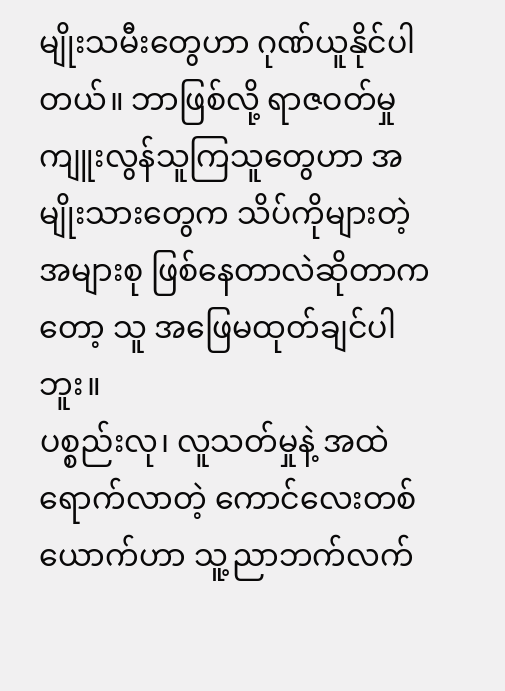မျိုးသမီးတွေဟာ ဂုဏ်ယူနိုင်ပါတယ်။ ဘာဖြစ်လို့ ရာဇဝတ်မှုကျူးလွန်သူကြသူတွေဟာ အမျိုးသားတွေက သိပ်ကိုများတဲ့ အများစု ဖြစ်နေတာလဲဆိုတာကတော့ သူ အဖြေမထုတ်ချင်ပါဘူး။
ပစ္စည်းလု၊ လူသတ်မှုနဲ့ အထဲရောက်လာတဲ့ ကောင်လေးတစ်ယောက်ဟာ သူ့ညာဘက်လက်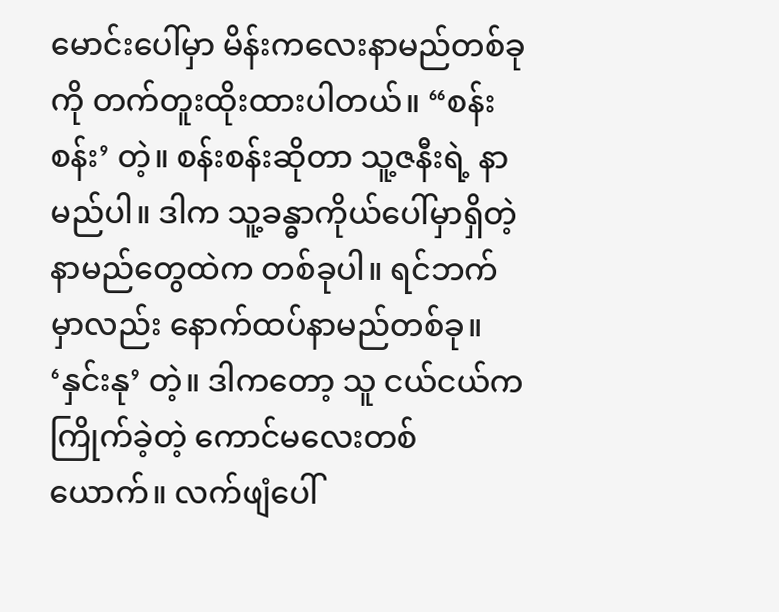မောင်းပေါ်မှာ မိန်းကလေးနာမည်တစ်ခုကို တက်တူးထိုးထားပါတယ်။ “စန်းစန်း’ တဲ့။ စန်းစန်းဆိုတာ သူ့ဇနီးရဲ့ နာမည်ပါ။ ဒါက သူ့ခန္ဓာကိုယ်ပေါ်မှာရှိတဲ့ နာမည်တွေထဲက တစ်ခုပါ။ ရင်ဘက်မှာလည်း နောက်ထပ်နာမည်တစ်ခု။ ‘နှင်းနု’ တဲ့။ ဒါကတော့ သူ ငယ်ငယ်က ကြိုက်ခဲ့တဲ့ ကောင်မလေးတစ်ယောက်။ လက်ဖျံပေါ်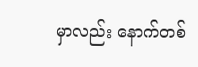မှာလည်း နောက်တစ်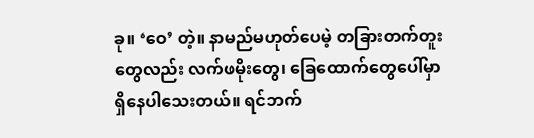ခု။ ‘ဝေ’ တဲ့။ နာမည်မဟုတ်ပေမဲ့ တခြားတက်တူးတွေလည်း လက်ဖမိုးတွေ၊ ခြေထောက်တွေပေါ်မှာ ရှိနေပါသေးတယ်။ ရင်ဘက်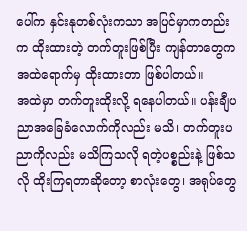ပေါ်က နှင်းနုတစ်လုံးကသာ အပြင်မှာကတည်းက ထိုးထားတဲ့ တက်တူးဖြစ်ပြီး ကျန်တာတွေက အထဲရောက်မှ ထိုးထားတာ ဖြစ်ပါတယ်။
အထဲမှာ တက်တူးထိုးလို့ ရနေပါတယ်။ ပန်းချီပညာအခြေခံလောက်ကိုလည်း မသိ၊ တက်တူးပညာကိုလည်း မသိကြသလို ရတဲ့ပစ္စည်းနဲ့ ဖြစ်သလို ထိုးကြရတာဆိုတော့ စာလုံးတွေ၊ အရုပ်တွေ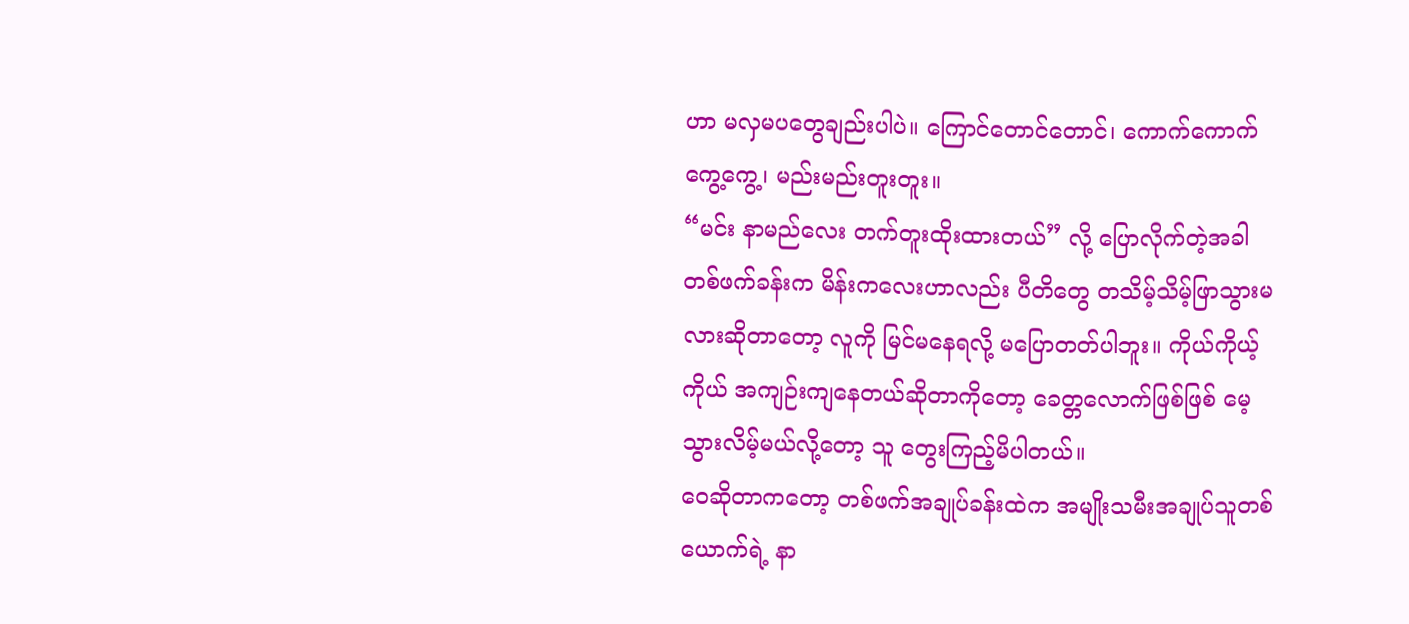ဟာ မလှမပတွေချည်းပါပဲ။ ကြောင်တောင်တောင်၊ ကောက်ကောက်ကွေ့ကွေ့၊ မည်းမည်းတူးတူး။
“မင်း နာမည်လေး တက်တူးထိုးထားတယ်” လို့ ပြောလိုက်တဲ့အခါ တစ်ဖက်ခန်းက မိန်းကလေးဟာလည်း ပီတိတွေ တသိမ့်သိမ့်ဖြာသွားမလားဆိုတာတော့ လူကို မြင်မနေရလို့ မပြောတတ်ပါဘူး။ ကိုယ်ကိုယ့်ကိုယ် အကျဉ်းကျနေတယ်ဆိုတာကိုတော့ ခေတ္တလောက်ဖြစ်ဖြစ် မေ့သွားလိမ့်မယ်လို့တော့ သူ တွေးကြည့်မိပါတယ်။
ဝေဆိုတာကတော့ တစ်ဖက်အချုပ်ခန်းထဲက အမျိုးသမီးအချုပ်သူတစ်ယောက်ရဲ့ နာ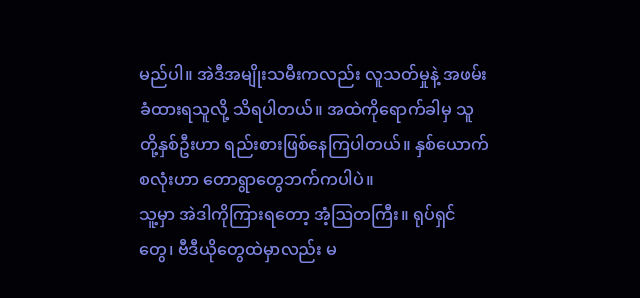မည်ပါ။ အဲဒီအမျိုးသမီးကလည်း လူသတ်မှုနဲ့ အဖမ်းခံထားရသူလို့ သိရပါတယ်။ အထဲကိုရောက်ခါမှ သူတို့နှစ်ဦးဟာ ရည်းစားဖြစ်နေကြပါတယ်။ နှစ်ယောက်စလုံးဟာ တောရွာတွေဘက်ကပါပဲ။
သူ့မှာ အဲဒါကိုကြားရတော့ အံ့ဩတကြီး။ ရုပ်ရှင်တွေ၊ ဗီဒီယိုတွေထဲမှာလည်း မ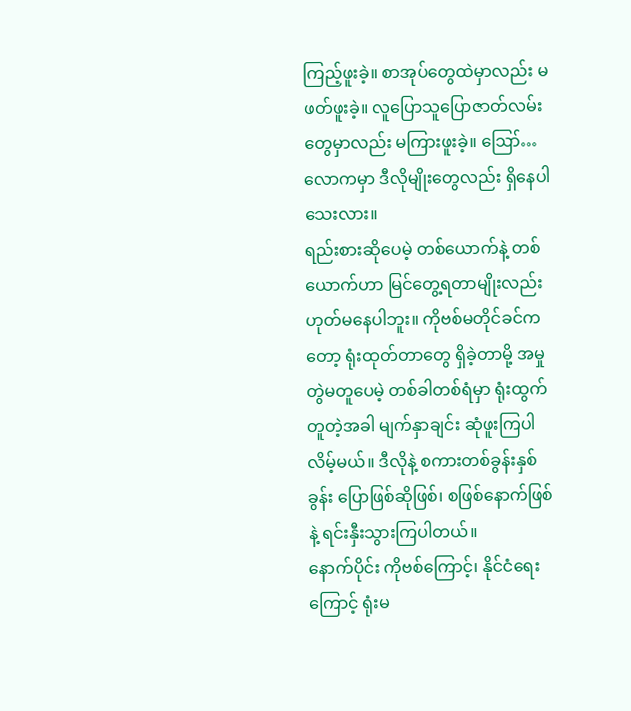ကြည့်ဖူးခဲ့။ စာအုပ်တွေထဲမှာလည်း မဖတ်ဖူးခဲ့။ လူပြောသူပြောဇာတ်လမ်းတွေမှာလည်း မကြားဖူးခဲ့။ ဪ…လောကမှာ ဒီလိုမျိုးတွေလည်း ရှိနေပါသေးလား။
ရည်းစားဆိုပေမဲ့ တစ်ယောက်နဲ့ တစ်ယောက်ဟာ မြင်တွေ့ရတာမျိုးလည်း ဟုတ်မနေပါဘူး။ ကိုဗစ်မတိုင်ခင်ကတော့ ရုံးထုတ်တာတွေ ရှိခဲ့တာမို့ အမှုတွဲမတူပေမဲ့ တစ်ခါတစ်ရံမှာ ရုံးထွက်တူတဲ့အခါ မျက်နှာချင်း ဆုံဖူးကြပါလိမ့်မယ်။ ဒီလိုနဲ့ စကားတစ်ခွန်းနှစ်ခွန်း ပြောဖြစ်ဆိုဖြစ်၊ စဖြစ်နောက်ဖြစ်နဲ့ ရင်းနှီးသွားကြပါတယ်။
နောက်ပိုင်း ကိုဗစ်ကြောင့်၊ နိုင်ငံရေးကြောင့် ရုံးမ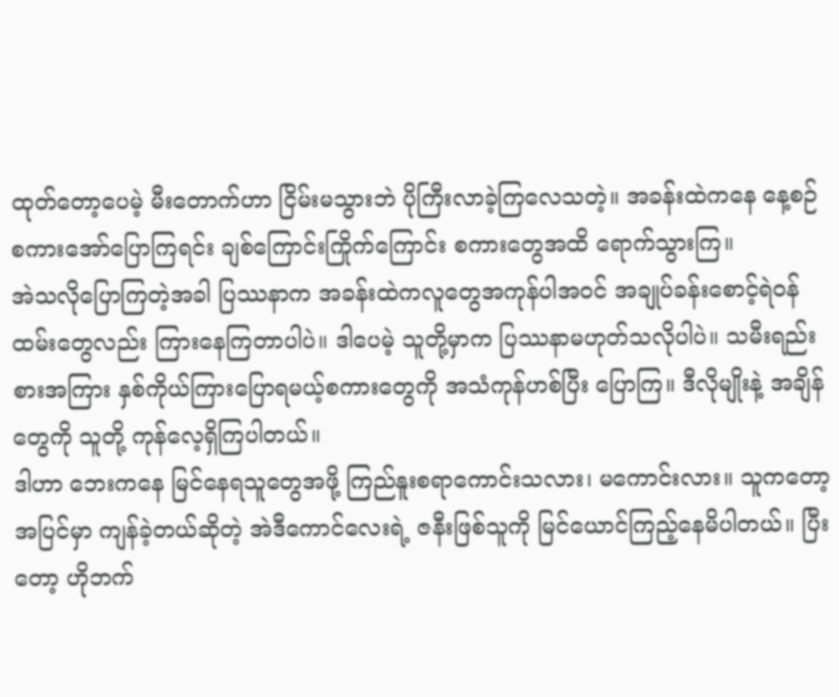ထုတ်တော့ပေမဲ့ မီးတောက်ဟာ ငြိမ်းမသွားဘဲ ပိုကြီးလာခဲ့ကြလေသတဲ့။ အခန်းထဲကနေ နေ့စဉ် စကားအော်ပြောကြရင်း ချစ်ကြောင်းကြိုက်ကြောင်း စကားတွေအထိ ရောက်သွားကြ။
အဲသလိုပြောကြတဲ့အခါ ပြဿနာက အခန်းထဲကလူတွေအကုန်ပါအဝင် အချုပ်ခန်းစောင့်ရဲဝန်ထမ်းတွေလည်း ကြားနေကြတာပါပဲ။ ဒါပေမဲ့ သူတို့မှာက ပြဿနာမဟုတ်သလိုပါပဲ။ သမီးရည်းစားအကြား နှစ်ကိုယ်ကြားပြောရမယ့်စကားတွေကို အသံကုန်ဟစ်ပြီး ပြောကြ။ ဒီလိုမျိုးနဲ့ အချိန်တွေကို သူတို့ ကုန်လေ့ရှိကြပါတယ်။
ဒါဟာ ဘေးကနေ မြင်နေရသူတွေအဖို့ ကြည်နူးစရာကောင်းသလား၊ မကောင်းလား။ သူကတော့ အပြင်မှာ ကျန်ခဲ့တယ်ဆိုတဲ့ အဲဒီကောင်လေးရဲ့ ဇနီးဖြစ်သူကို မြင်ယောင်ကြည့်နေမိပါတယ်။ ပြီးတော့ ဟိုဘက်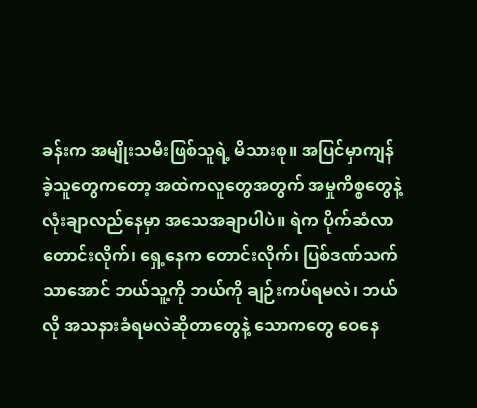ခန်းက အမျိုးသမီးဖြစ်သူရဲ့ မိသားစု။ အပြင်မှာကျန်ခဲ့သူတွေကတော့ အထဲကလူတွေအတွက် အမှုကိစ္စတွေနဲ့ လုံးချာလည်နေမှာ အသေအချာပါပဲ။ ရဲက ပိုက်ဆံလာတောင်းလိုက်၊ ရှေ့နေက တောင်းလိုက်၊ ပြစ်ဒဏ်သက်သာအောင် ဘယ်သူ့ကို ဘယ်ကို ချဉ်းကပ်ရမလဲ၊ ဘယ်လို အသနားခံရမလဲဆိုတာတွေနဲ့ သောကတွေ ဝေနေ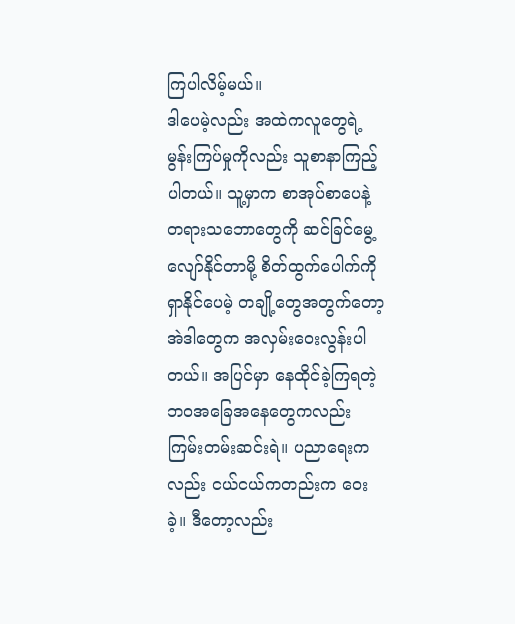ကြပါလိမ့်မယ်။
ဒါပေမဲ့လည်း အထဲကလူတွေရဲ့ မွန်းကြပ်မှုကိုလည်း သူစာနာကြည့်ပါတယ်။ သူ့မှာက စာအုပ်စာပေနဲ့ တရားသဘောတွေကို ဆင်ခြင်မွေ့လျော်နိုင်တာမို့ စိတ်ထွက်ပေါက်ကို ရှာနိုင်ပေမဲ့ တချို့တွေအတွက်တော့ အဲဒါတွေက အလှမ်းဝေးလွန်းပါတယ်။ အပြင်မှာ နေထိုင်ခဲ့ကြရတဲ့ ဘဝအခြေအနေတွေကလည်း ကြမ်းတမ်းဆင်းရဲ။ ပညာရေးကလည်း ငယ်ငယ်ကတည်းက ဝေးခဲ့။ ဒီတော့လည်း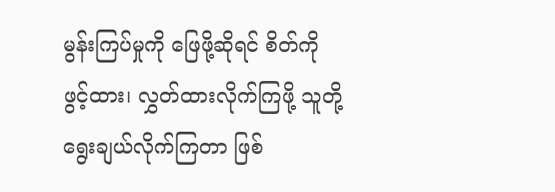မွန်းကြပ်မှုကို ဖြေဖို့ဆိုရင် စိတ်ကို ဖွင့်ထား၊ လွှတ်ထားလိုက်ကြဖို့ သူတို့ ရွေးချယ်လိုက်ကြတာ ဖြစ်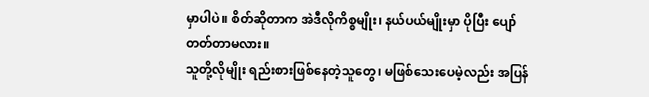မှာပါပဲ။ စိတ်ဆိုတာက အဲဒီလိုကိစ္စမျိုး၊ နယ်ပယ်မျိုးမှာ ပိုပြီး ပျော်တတ်တာမလား။
သူတို့လိုမျိုး ရည်းစားဖြစ်နေတဲ့သူတွေ၊ မဖြစ်သေးပေမဲ့လည်း အပြန်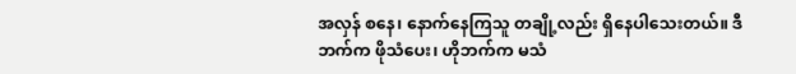အလှန် စနေ၊ နောက်နေကြသူ တချို့လည်း ရှိနေပါသေးတယ်။ ဒီဘက်က ဖိုသံပေး၊ ဟိုဘက်က မသံ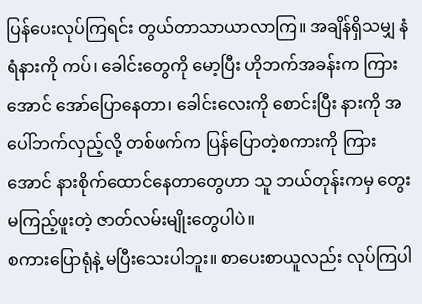ပြန်ပေးလုပ်ကြရင်း တွယ်တာသာယာလာကြ။ အချိန်ရှိသမျှ နံရံနားကို ကပ်၊ ခေါင်းတွေကို မော့ပြီး ဟိုဘက်အခန်းက ကြားအောင် အော်ပြောနေတာ၊ ခေါင်းလေးကို စောင်းပြီး နားကို အပေါ်ဘက်လှည့်လို့ တစ်ဖက်က ပြန်ပြောတဲ့စကားကို ကြားအောင် နားစိုက်ထောင်နေတာတွေဟာ သူ ဘယ်တုန်းကမှ တွေးမကြည့်ဖူးတဲ့ ဇာတ်လမ်းမျိုးတွေပါပဲ။
စကားပြောရုံနဲ့ မပြီးသေးပါဘူး။ စာပေးစာယူလည်း လုပ်ကြပါ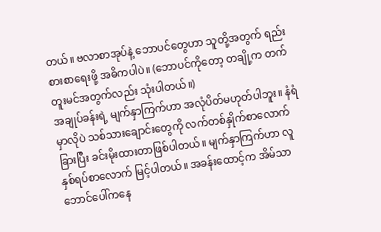တယ်။ ဗလာစာအုပ်နဲ့ ဘောပင်တွေဟာ သူတို့အတွက် ရည်းစားစာရေးဖို့ အဓိကပါပဲ။ (ဘောပင်ကိုတော့ တချို့က တက်တူးမင်အတွက်လည်း သုံးပါတယ်။)
အချုပ်ခန်းရဲ့ မျက်နှာကြက်ဟာ အလုံပိတ်မဟုတ်ပါဘူး။ နံရံမှာလိုပဲ သစ်သားချောင်းတွေကို လက်တစ်နှိုက်စာလောက် ခြားပြီး ခင်းမိုးထားတာဖြစ်ပါတယ်။ မျက်နှာကြက်ဟာ လူနှစ်ရပ်စာလောက် မြင့်ပါတယ်။ အခန်းထောင့်က အိမ်သာဘောင်ပေါ်ကနေ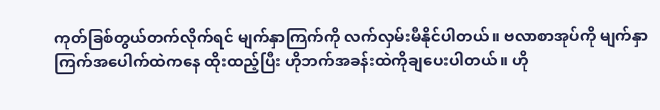ကုတ်ခြစ်တွယ်တက်လိုက်ရင် မျက်နှာကြက်ကို လက်လှမ်းမီနိုင်ပါတယ်။ ဗလာစာအုပ်ကို မျက်နှာကြက်အပေါက်ထဲကနေ ထိုးထည့်ပြီး ဟိုဘက်အခန်းထဲကိုချပေးပါတယ်။ ဟို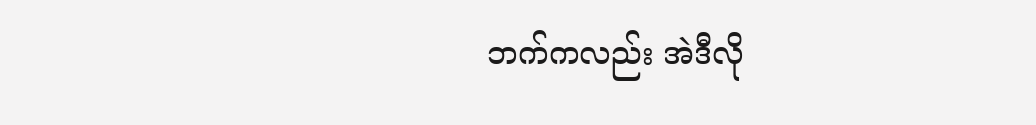ဘက်ကလည်း အဲဒီလို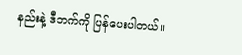နည်းနဲ့ ဒီဘက်ကို ပြန်ပေးပါတယ်။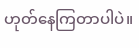ဟုတ်နေကြတာပါပဲ။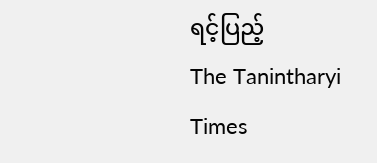ရင့်ပြည့်
The Tanintharyi Times